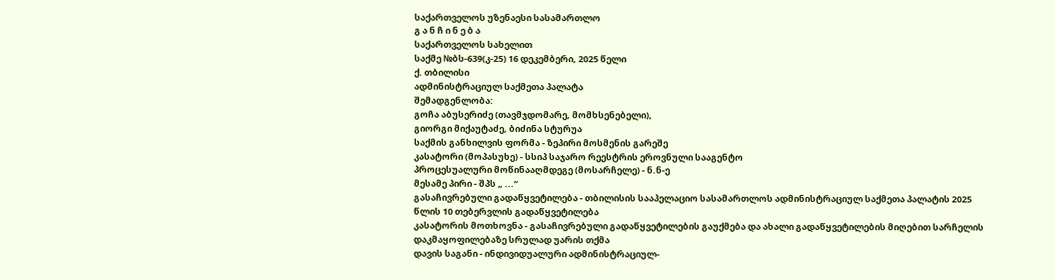საქართველოს უზენაესი სასამართლო
გ ა ნ ჩ ი ნ ე ბ ა
საქართველოს სახელით
საქმე №ბს-639(კ-25) 16 დეკემბერი, 2025 წელი
ქ. თბილისი
ადმინისტრაციულ საქმეთა პალატა
შემადგენლობა:
გოჩა აბუსერიძე (თავმჯდომარე, მომხსენებელი),
გიორგი მიქაუტაძე, ბიძინა სტურუა
საქმის განხილვის ფორმა - ზეპირი მოსმენის გარეშე
კასატორი (მოპასუხე) - სსიპ საჯარო რეესტრის ეროვნული სააგენტო
პროცესუალური მოწინააღმდეგე (მოსარჩელე) - ნ.ნ-ე
მესამე პირი - შპს „ ...“
გასაჩივრებული გადაწყვეტილება - თბილისის სააპელაციო სასამართლოს ადმინისტრაციულ საქმეთა პალატის 2025 წლის 10 თებერვლის გადაწყვეტილება
კასატორის მოთხოვნა - გასაჩივრებული გადაწყვეტილების გაუქმება და ახალი გადაწყვეტილების მიღებით სარჩელის დაკმაყოფილებაზე სრულად უარის თქმა
დავის საგანი - ინდივიდუალური ადმინისტრაციულ-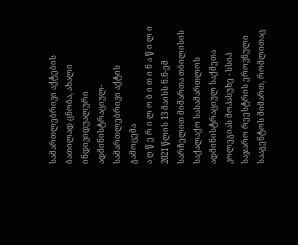სამართლებრივი აქტების ბათილად ცნობა, ახალი ინდივიდუალური ადმინისტრაციულ-სამართლებრივი აქტის გამოცემა
ა ღ წ ე რ ი ლ ო ბ ი თ ი ნ ა წ ი ლ ი
2021 წლის 13 მაისს ნ.ნ-ემ სარჩელით მიმართა თბილისის საქალაქო სასამართლოს ადმინისტრაციულ საქმეთა კოლეგიას მოპასუხე - სსიპ საჯარო რეესტრის ეროვნული სააგენტოს მიმართ, რომლითაც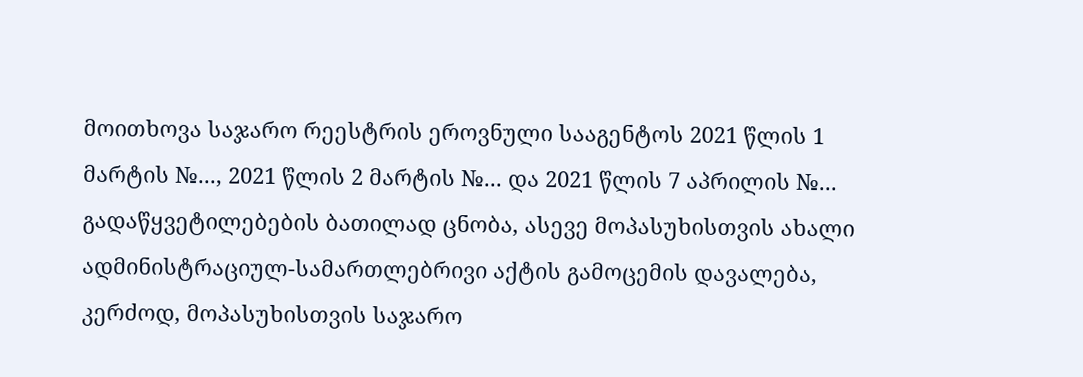მოითხოვა საჯარო რეესტრის ეროვნული სააგენტოს 2021 წლის 1 მარტის №..., 2021 წლის 2 მარტის №... და 2021 წლის 7 აპრილის №... გადაწყვეტილებების ბათილად ცნობა, ასევე მოპასუხისთვის ახალი ადმინისტრაციულ-სამართლებრივი აქტის გამოცემის დავალება, კერძოდ, მოპასუხისთვის საჯარო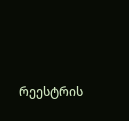რეესტრის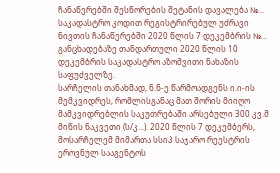ჩანაწერებში შესწორების შეტანის დავალება №... საკადასტრო კოდით რეგისტრირებულ უძრავი ნივთის ჩანაწერებში 2020 წლის 7 დეკემბრის №... განცხადებაზე თანდართული 2020 წლის 10 დეკემბრის საკადასტრო აზომვითი ნახაზის საფუძველზე.
სარჩელის თანახმად, ნ.ნ-ე წარმოადგენს ი.ი-ის მემკვიდრეს, რომლისგანაც მათ შორის მიიღო მამკვიდრებლის საკუთრებაში არსებული 300 კვ.მ მიწის ნაკვეთი (ს/კ...). 2020 წლის 7 დეკემბერს, მოსარჩელემ მიმართა სსიპ საჯარო რეესტრის ეროვნულ სააგენტოს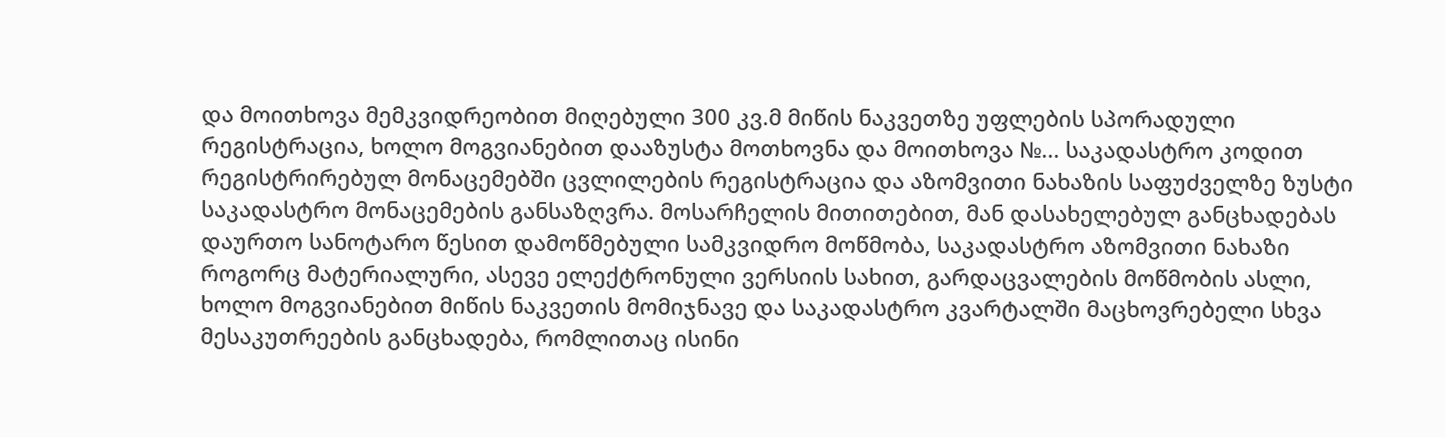და მოითხოვა მემკვიდრეობით მიღებული 300 კვ.მ მიწის ნაკვეთზე უფლების სპორადული რეგისტრაცია, ხოლო მოგვიანებით დააზუსტა მოთხოვნა და მოითხოვა №... საკადასტრო კოდით რეგისტრირებულ მონაცემებში ცვლილების რეგისტრაცია და აზომვითი ნახაზის საფუძველზე ზუსტი საკადასტრო მონაცემების განსაზღვრა. მოსარჩელის მითითებით, მან დასახელებულ განცხადებას დაურთო სანოტარო წესით დამოწმებული სამკვიდრო მოწმობა, საკადასტრო აზომვითი ნახაზი როგორც მატერიალური, ასევე ელექტრონული ვერსიის სახით, გარდაცვალების მოწმობის ასლი, ხოლო მოგვიანებით მიწის ნაკვეთის მომიჯნავე და საკადასტრო კვარტალში მაცხოვრებელი სხვა მესაკუთრეების განცხადება, რომლითაც ისინი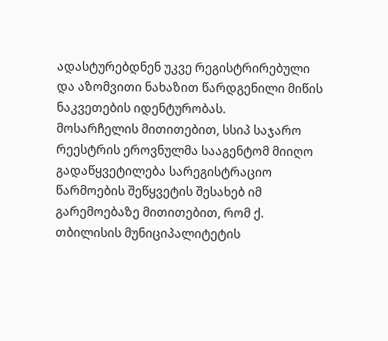ადასტურებდნენ უკვე რეგისტრირებული და აზომვითი ნახაზით წარდგენილი მიწის ნაკვეთების იდენტურობას.
მოსარჩელის მითითებით, სსიპ საჯარო რეესტრის ეროვნულმა სააგენტომ მიიღო გადაწყვეტილება სარეგისტრაციო წარმოების შეწყვეტის შესახებ იმ გარემოებაზე მითითებით, რომ ქ. თბილისის მუნიციპალიტეტის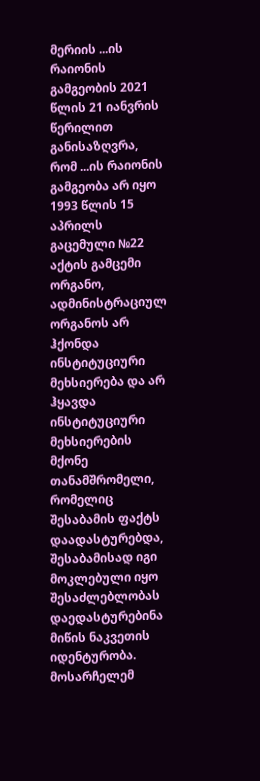მერიის ...ის რაიონის გამგეობის 2021 წლის 21 იანვრის წერილით განისაზღვრა, რომ ...ის რაიონის გამგეობა არ იყო 1993 წლის 15 აპრილს გაცემული №22 აქტის გამცემი ორგანო, ადმინისტრაციულ ორგანოს არ ჰქონდა ინსტიტუციური მეხსიერება და არ ჰყავდა ინსტიტუციური მეხსიერების მქონე თანამშრომელი, რომელიც შესაბამის ფაქტს დაადასტურებდა, შესაბამისად იგი მოკლებული იყო შესაძლებლობას დაედასტურებინა მიწის ნაკვეთის იდენტურობა. მოსარჩელემ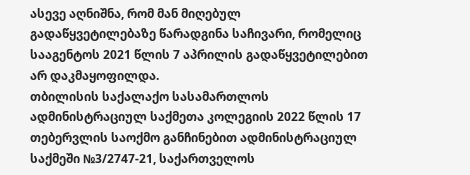ასევე აღნიშნა, რომ მან მიღებულ გადაწყვეტილებაზე წარადგინა საჩივარი, რომელიც სააგენტოს 2021 წლის 7 აპრილის გადაწყვეტილებით არ დაკმაყოფილდა.
თბილისის საქალაქო სასამართლოს ადმინისტრაციულ საქმეთა კოლეგიის 2022 წლის 17 თებერვლის საოქმო განჩინებით ადმინისტრაციულ საქმეში №3/2747-21, საქართველოს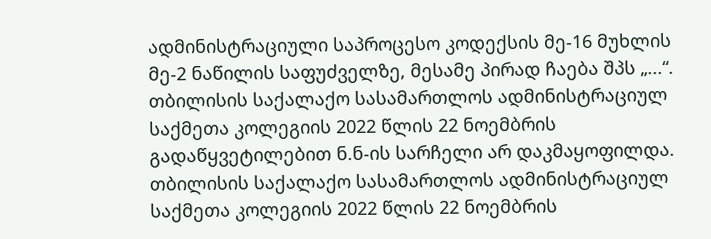ადმინისტრაციული საპროცესო კოდექსის მე-16 მუხლის მე-2 ნაწილის საფუძველზე, მესამე პირად ჩაება შპს „...“.
თბილისის საქალაქო სასამართლოს ადმინისტრაციულ საქმეთა კოლეგიის 2022 წლის 22 ნოემბრის გადაწყვეტილებით ნ.ნ-ის სარჩელი არ დაკმაყოფილდა.
თბილისის საქალაქო სასამართლოს ადმინისტრაციულ საქმეთა კოლეგიის 2022 წლის 22 ნოემბრის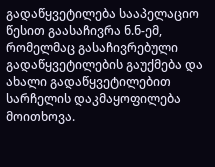გადაწყვეტილება სააპელაციო წესით გაასაჩივრა ნ.ნ-ემ, რომელმაც გასაჩივრებული გადაწყვეტილების გაუქმება და ახალი გადაწყვეტილებით სარჩელის დაკმაყოფილება მოითხოვა.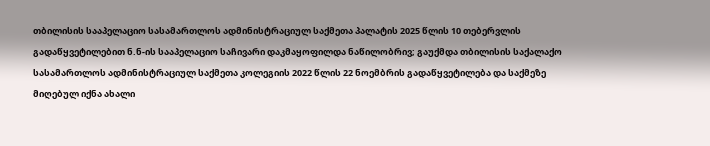თბილისის სააპელაციო სასამართლოს ადმინისტრაციულ საქმეთა პალატის 2025 წლის 10 თებერვლის გადაწყვეტილებით ნ.ნ-ის სააპელაციო საჩივარი დაკმაყოფილდა ნაწილობრივ; გაუქმდა თბილისის საქალაქო სასამართლოს ადმინისტრაციულ საქმეთა კოლეგიის 2022 წლის 22 ნოემბრის გადაწყვეტილება და საქმეზე მიღებულ იქნა ახალი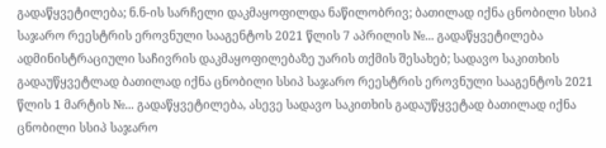გადაწყვეტილება; ნ.ნ-ის სარჩელი დაკმაყოფილდა ნაწილობრივ; ბათილად იქნა ცნობილი სსიპ საჯარო რეესტრის ეროვნული სააგენტოს 2021 წლის 7 აპრილის №... გადაწყვეტილება ადმინისტრაციული საჩივრის დაკმაყოფილებაზე უარის თქმის შესახებ; სადავო საკითხის გადაუწყვეტლად ბათილად იქნა ცნობილი სსიპ საჯარო რეესტრის ეროვნული სააგენტოს 2021 წლის 1 მარტის №... გადაწყვეტილება, ასევე სადავო საკითხის გადაუწყვეტად ბათილად იქნა ცნობილი სსიპ საჯარო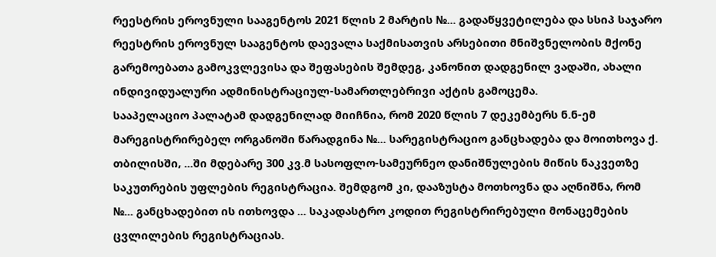რეესტრის ეროვნული სააგენტოს 2021 წლის 2 მარტის №... გადაწყვეტილება და სსიპ საჯარო რეესტრის ეროვნულ სააგენტოს დაევალა საქმისათვის არსებითი მნიშვნელობის მქონე გარემოებათა გამოკვლევისა და შეფასების შემდეგ, კანონით დადგენილ ვადაში, ახალი ინდივიდუალური ადმინისტრაციულ-სამართლებრივი აქტის გამოცემა.
სააპელაციო პალატამ დადგენილად მიიჩნია, რომ 2020 წლის 7 დეკემბერს ნ.ნ-ემ მარეგისტრირებელ ორგანოში წარადგინა №... სარეგისტრაციო განცხადება და მოითხოვა ქ. თბილისში, ...ში მდებარე 300 კვ.მ სასოფლო-სამეურნეო დანიშნულების მიწის ნაკვეთზე საკუთრების უფლების რეგისტრაცია. შემდგომ კი, დააზუსტა მოთხოვნა და აღნიშნა, რომ №... განცხადებით ის ითხოვდა ... საკადასტრო კოდით რეგისტრირებული მონაცემების ცვლილების რეგისტრაციას.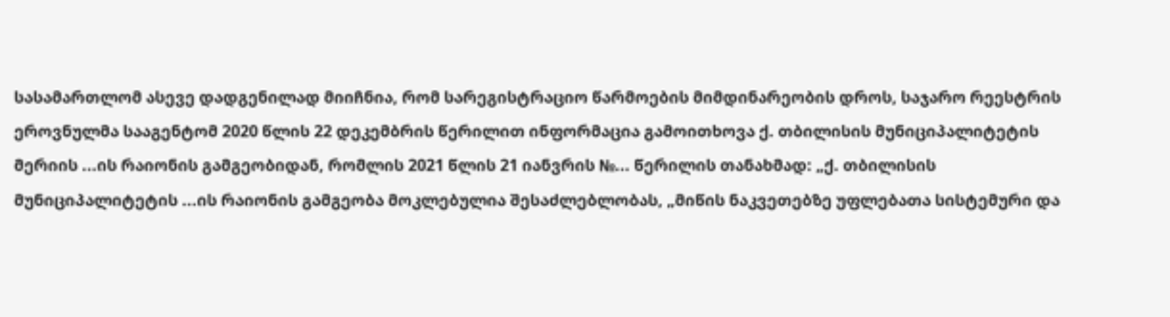სასამართლომ ასევე დადგენილად მიიჩნია, რომ სარეგისტრაციო წარმოების მიმდინარეობის დროს, საჯარო რეესტრის ეროვნულმა სააგენტომ 2020 წლის 22 დეკემბრის წერილით ინფორმაცია გამოითხოვა ქ. თბილისის მუნიციპალიტეტის მერიის ...ის რაიონის გამგეობიდან, რომლის 2021 წლის 21 იანვრის №... წერილის თანახმად: „ქ. თბილისის მუნიციპალიტეტის ...ის რაიონის გამგეობა მოკლებულია შესაძლებლობას, „მიწის ნაკვეთებზე უფლებათა სისტემური და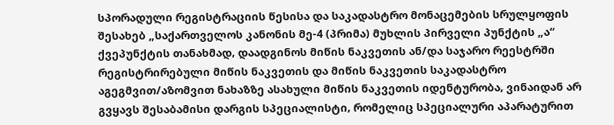სპორადული რეგისტრაციის წესისა და საკადასტრო მონაცემების სრულყოფის შესახებ „საქართველოს კანონის მე-4 (პრიმა) მუხლის პირველი პუნქტის „ა“ ქვეპუნქტის თანახმად, დაადგინოს მიწის ნაკვეთის ან/და საჯარო რეესტრში რეგისტრირებული მიწის ნაკვეთის და მიწის ნაკვეთის საკადასტრო აგეგმვით/აზომვით ნახაზზე ასახული მიწის ნაკვეთის იდენტურობა, ვინაიდან არ გვყავს შესაბამისი დარგის სპეციალისტი, რომელიც სპეციალური აპარატურით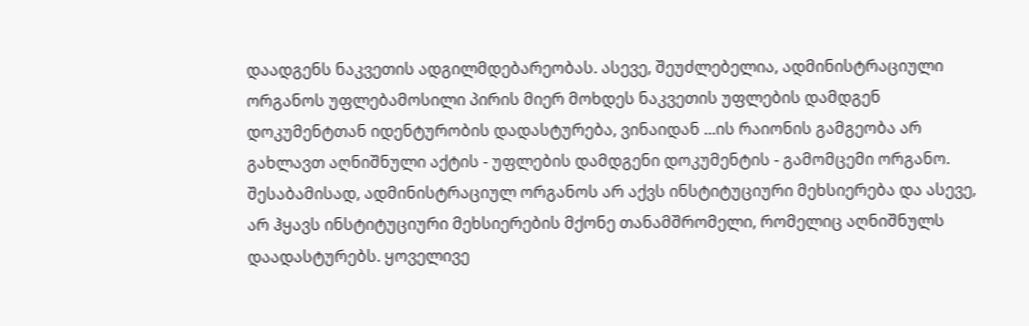დაადგენს ნაკვეთის ადგილმდებარეობას. ასევე, შეუძლებელია, ადმინისტრაციული ორგანოს უფლებამოსილი პირის მიერ მოხდეს ნაკვეთის უფლების დამდგენ დოკუმენტთან იდენტურობის დადასტურება, ვინაიდან ...ის რაიონის გამგეობა არ გახლავთ აღნიშნული აქტის - უფლების დამდგენი დოკუმენტის - გამომცემი ორგანო. შესაბამისად, ადმინისტრაციულ ორგანოს არ აქვს ინსტიტუციური მეხსიერება და ასევე, არ ჰყავს ინსტიტუციური მეხსიერების მქონე თანამშრომელი, რომელიც აღნიშნულს დაადასტურებს. ყოველივე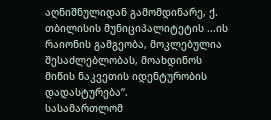აღნიშნულიდან გამომდინარე, ქ. თბილისის მუნიციპალიტეტის ...ის რაიონის გამგეობა, მოკლებულია შესაძლებლობას, მოახდინოს მიწის ნაკვეთის იდენტურობის დადასტურება“.
სასამართლომ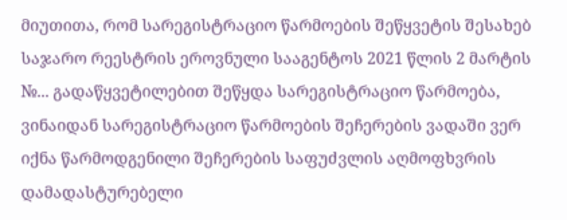მიუთითა, რომ სარეგისტრაციო წარმოების შეწყვეტის შესახებ საჯარო რეესტრის ეროვნული სააგენტოს 2021 წლის 2 მარტის №... გადაწყვეტილებით შეწყდა სარეგისტრაციო წარმოება, ვინაიდან სარეგისტრაციო წარმოების შეჩერების ვადაში ვერ იქნა წარმოდგენილი შეჩერების საფუძვლის აღმოფხვრის დამადასტურებელი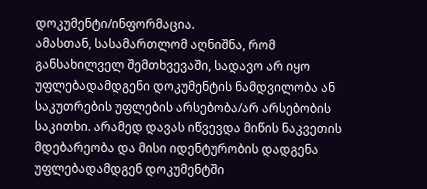დოკუმენტი/ინფორმაცია.
ამასთან, სასამართლომ აღნიშნა, რომ განსახილველ შემთხვევაში, სადავო არ იყო უფლებადამდგენი დოკუმენტის ნამდვილობა ან საკუთრების უფლების არსებობა/არ არსებობის საკითხი. არამედ დავას იწვევდა მიწის ნაკვეთის მდებარეობა და მისი იდენტურობის დადგენა უფლებადამდგენ დოკუმენტში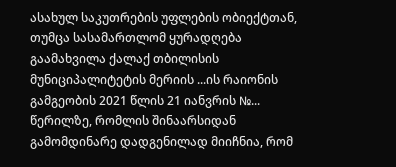ასახულ საკუთრების უფლების ობიექტთან, თუმცა სასამართლომ ყურადღება გაამახვილა ქალაქ თბილისის მუნიციპალიტეტის მერიის ...ის რაიონის გამგეობის 2021 წლის 21 იანვრის №... წერილზე, რომლის შინაარსიდან გამომდინარე დადგენილად მიიჩნია, რომ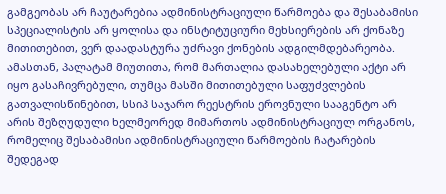გამგეობას არ ჩაუტარებია ადმინისტრაციული წარმოება და შესაბამისი სპეციალისტის არ ყოლისა და ინსტიტუციური მეხსიერების არ ქონაზე მითითებით, ვერ დაადასტურა უძრავი ქონების ადგილმდებარეობა. ამასთან, პალატამ მიუთითა, რომ მართალია დასახელებული აქტი არ იყო გასაჩივრებული, თუმცა მასში მითითებული საფუძვლების გათვალისწინებით, სსიპ საჯარო რეესტრის ეროვნული სააგენტო არ არის შეზღუდული ხელმეორედ მიმართოს ადმინისტრაციულ ორგანოს, რომელიც შესაბამისი ადმინისტრაციული წარმოების ჩატარების შედეგად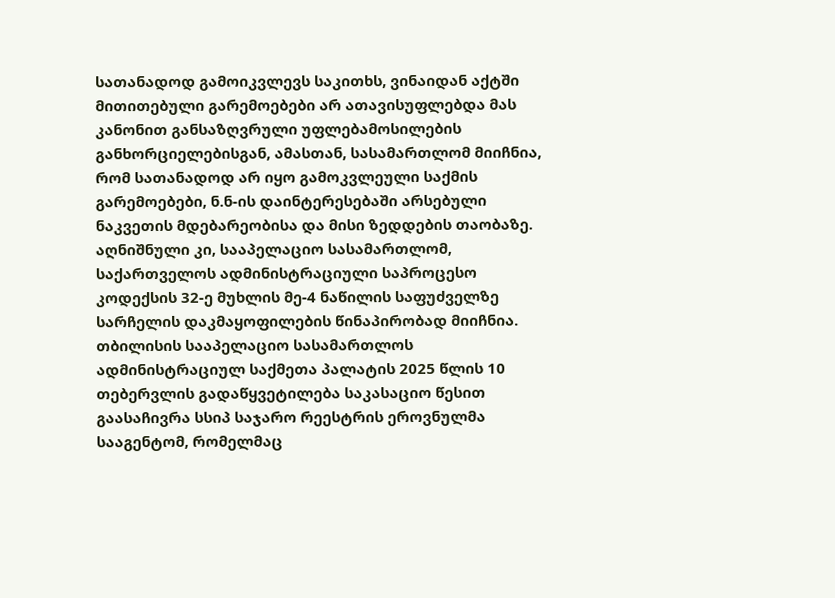სათანადოდ გამოიკვლევს საკითხს, ვინაიდან აქტში მითითებული გარემოებები არ ათავისუფლებდა მას კანონით განსაზღვრული უფლებამოსილების განხორციელებისგან, ამასთან, სასამართლომ მიიჩნია, რომ სათანადოდ არ იყო გამოკვლეული საქმის გარემოებები, ნ.ნ-ის დაინტერესებაში არსებული ნაკვეთის მდებარეობისა და მისი ზედდების თაობაზე. აღნიშნული კი, სააპელაციო სასამართლომ, საქართველოს ადმინისტრაციული საპროცესო კოდექსის 32-ე მუხლის მე-4 ნაწილის საფუძველზე სარჩელის დაკმაყოფილების წინაპირობად მიიჩნია.
თბილისის სააპელაციო სასამართლოს ადმინისტრაციულ საქმეთა პალატის 2025 წლის 10 თებერვლის გადაწყვეტილება საკასაციო წესით გაასაჩივრა სსიპ საჯარო რეესტრის ეროვნულმა სააგენტომ, რომელმაც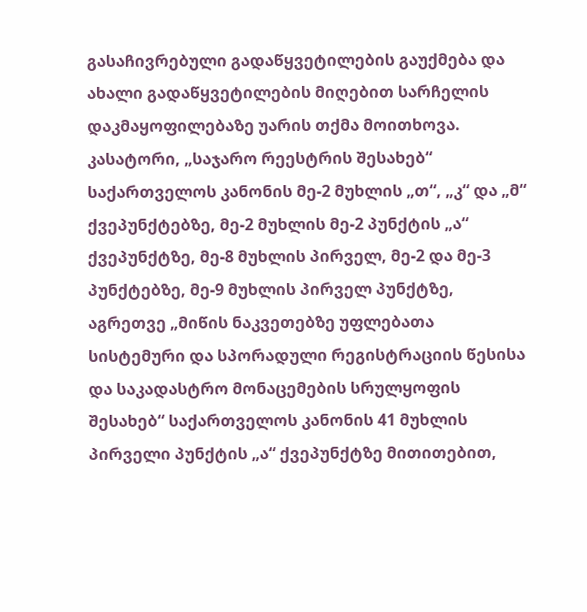გასაჩივრებული გადაწყვეტილების გაუქმება და ახალი გადაწყვეტილების მიღებით სარჩელის დაკმაყოფილებაზე უარის თქმა მოითხოვა.
კასატორი, „საჯარო რეესტრის შესახებ“ საქართველოს კანონის მე-2 მუხლის „თ“, „კ“ და „მ“ ქვეპუნქტებზე, მე-2 მუხლის მე-2 პუნქტის „ა“ ქვეპუნქტზე, მე-8 მუხლის პირველ, მე-2 და მე-3 პუნქტებზე, მე-9 მუხლის პირველ პუნქტზე, აგრეთვე „მიწის ნაკვეთებზე უფლებათა სისტემური და სპორადული რეგისტრაციის წესისა და საკადასტრო მონაცემების სრულყოფის შესახებ“ საქართველოს კანონის 41 მუხლის პირველი პუნქტის „ა“ ქვეპუნქტზე მითითებით,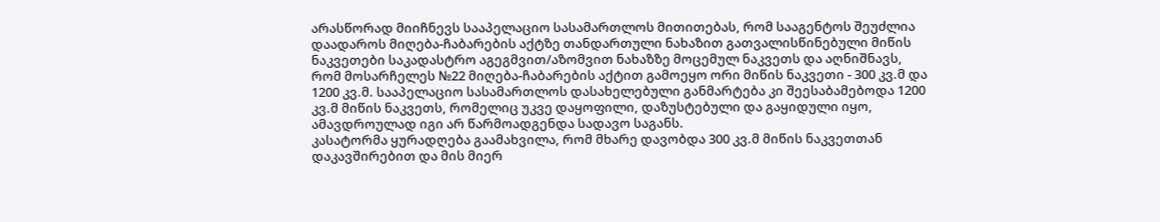არასწორად მიიჩნევს სააპელაციო სასამართლოს მითითებას, რომ სააგენტოს შეუძლია დაადაროს მიღება-ჩაბარების აქტზე თანდართული ნახაზით გათვალისწინებული მიწის ნაკვეთები საკადასტრო აგეგმვით/აზომვით ნახაზზე მოცემულ ნაკვეთს და აღნიშნავს, რომ მოსარჩელეს №22 მიღება-ჩაბარების აქტით გამოეყო ორი მიწის ნაკვეთი - 300 კვ.მ და 1200 კვ.მ. სააპელაციო სასამართლოს დასახელებული განმარტება კი შეესაბამებოდა 1200 კვ.მ მიწის ნაკვეთს, რომელიც უკვე დაყოფილი, დაზუსტებული და გაყიდული იყო, ამავდროულად იგი არ წარმოადგენდა სადავო საგანს.
კასატორმა ყურადღება გაამახვილა, რომ მხარე დავობდა 300 კვ.მ მიწის ნაკვეთთან დაკავშირებით და მის მიერ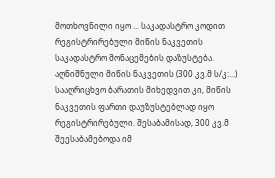მოთხოვნილი იყო ... საკადასტრო კოდით რეგისტრირებული მიწის ნაკვეთის საკადასტრო მონაცემების დაზუსტება. აღნიშნული მიწის ნაკვეთის (300 კვ.მ ს/კ:...) სააღრიცხვო ბარათის მიხედვით კი, მიწის ნაკვეთის ფართი დაუზუსტებლად იყო რეგისტრირებული. შესაბამისად, 300 კვ.მ შეესაბამებოდა იმ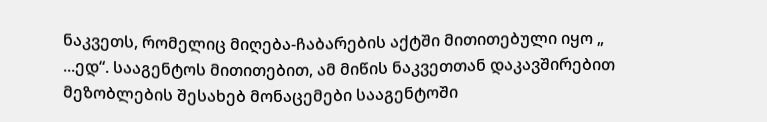ნაკვეთს, რომელიც მიღება-ჩაბარების აქტში მითითებული იყო „ ...ედ“. სააგენტოს მითითებით, ამ მიწის ნაკვეთთან დაკავშირებით მეზობლების შესახებ მონაცემები სააგენტოში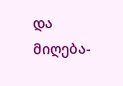და მიღება-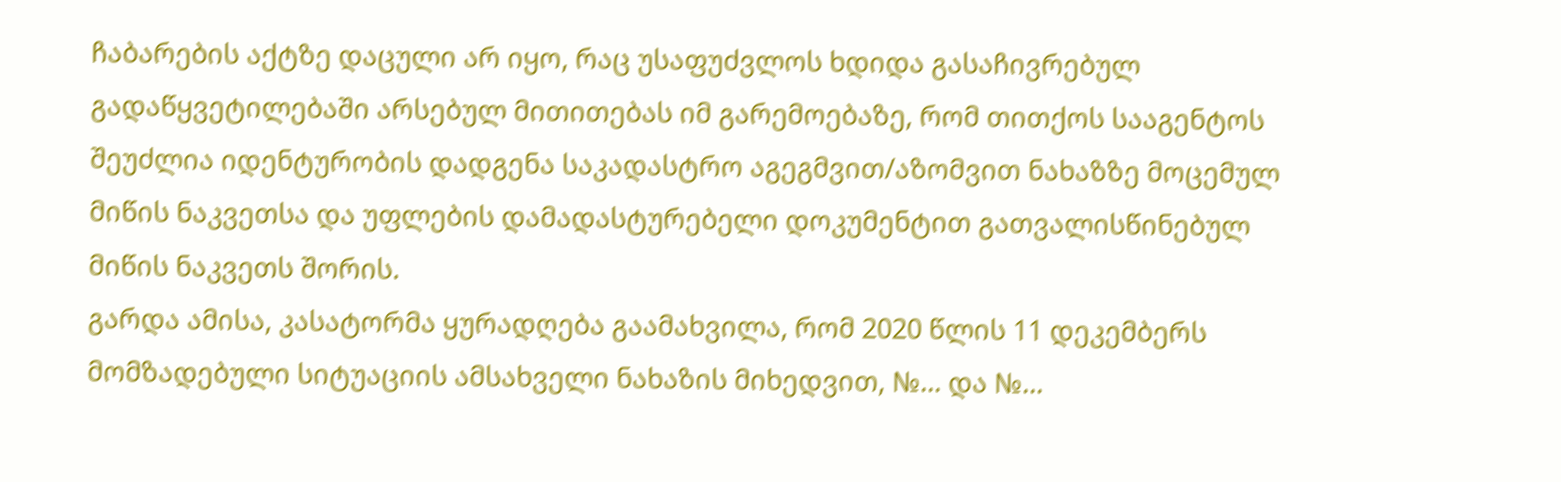ჩაბარების აქტზე დაცული არ იყო, რაც უსაფუძვლოს ხდიდა გასაჩივრებულ გადაწყვეტილებაში არსებულ მითითებას იმ გარემოებაზე, რომ თითქოს სააგენტოს შეუძლია იდენტურობის დადგენა საკადასტრო აგეგმვით/აზომვით ნახაზზე მოცემულ მიწის ნაკვეთსა და უფლების დამადასტურებელი დოკუმენტით გათვალისწინებულ მიწის ნაკვეთს შორის.
გარდა ამისა, კასატორმა ყურადღება გაამახვილა, რომ 2020 წლის 11 დეკემბერს მომზადებული სიტუაციის ამსახველი ნახაზის მიხედვით, №... და №...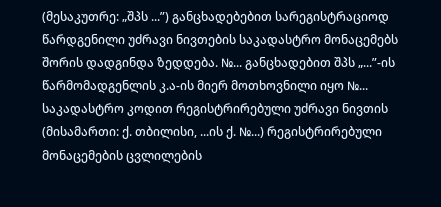(მესაკუთრე: „შპს ...”) განცხადებებით სარეგისტრაციოდ წარდგენილი უძრავი ნივთების საკადასტრო მონაცემებს შორის დადგინდა ზედდება. №... განცხადებით შპს „...”-ის წარმომადგენლის კ.ა-ის მიერ მოთხოვნილი იყო №... საკადასტრო კოდით რეგისტრირებული უძრავი ნივთის (მისამართი: ქ. თბილისი, ...ის ქ. №...) რეგისტრირებული მონაცემების ცვლილების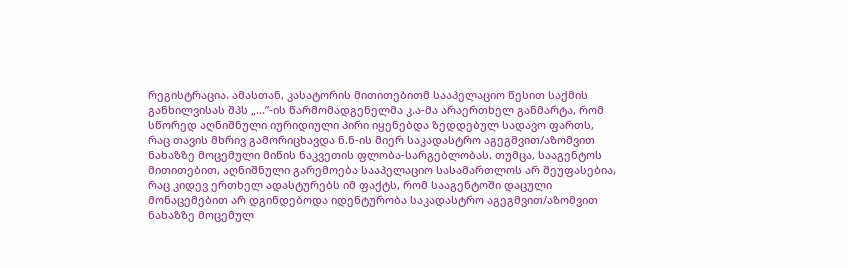რეგისტრაცია. ამასთან, კასატორის მითითებითმ სააპელაციო წესით საქმის განხილვისას შპს „...”-ის წარმომადგენელმა კ.ა-მა არაერთხელ განმარტა, რომ სწორედ აღნიშნული იურიდიული პირი იყენებდა ზედდებულ სადავო ფართს, რაც თავის მხრივ გამორიცხავდა ნ.ნ-ის მიერ საკადასტრო აგეგმვით/აზომვით ნახაზზე მოცემული მიწის ნაკვეთის ფლობა-სარგებლობას. თუმცა, სააგენტოს მითითებით, აღნიშნული გარემოება სააპელაციო სასამართლოს არ შეუფასებია, რაც კიდევ ერთხელ ადასტურებს იმ ფაქტს, რომ სააგენტოში დაცული მონაცემებით არ დგინდებოდა იდენტურობა საკადასტრო აგეგმვით/აზომვით ნახაზზე მოცემულ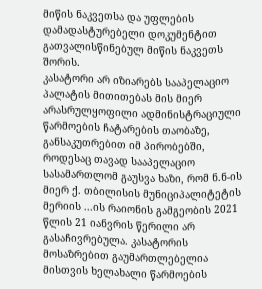მიწის ნაკვეთსა და უფლების დამადასტურებელი დოკუმენტით გათვალისწინებულ მიწის ნაკვეთს შორის.
კასატორი არ იზიარებს სააპელაციო პალატის მითითებას მის მიერ არასრულყოფილი ადმინისტრაციული წარმოების ჩატარების თაობაზე, განსაკუთრებით იმ პირობებში, როდესაც თავად სააპელაციო სასამართლომ გაუსვა ხაზი, რომ ნ.ნ-ის მიერ ქ. თბილისის მუნიციპალიტეტის მერიის ...ის რაიონის გამგეობის 2021 წლის 21 იანვრის წერილი არ გასაჩივრებულა. კასატორის მოსაზრებით გაუმართლებელია მისთვის ხელახალი წარმოების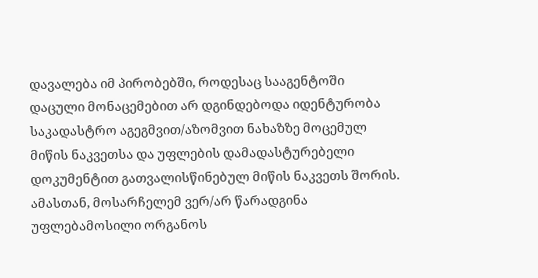დავალება იმ პირობებში, როდესაც სააგენტოში დაცული მონაცემებით არ დგინდებოდა იდენტურობა საკადასტრო აგეგმვით/აზომვით ნახაზზე მოცემულ მიწის ნაკვეთსა და უფლების დამადასტურებელი დოკუმენტით გათვალისწინებულ მიწის ნაკვეთს შორის. ამასთან, მოსარჩელემ ვერ/არ წარადგინა უფლებამოსილი ორგანოს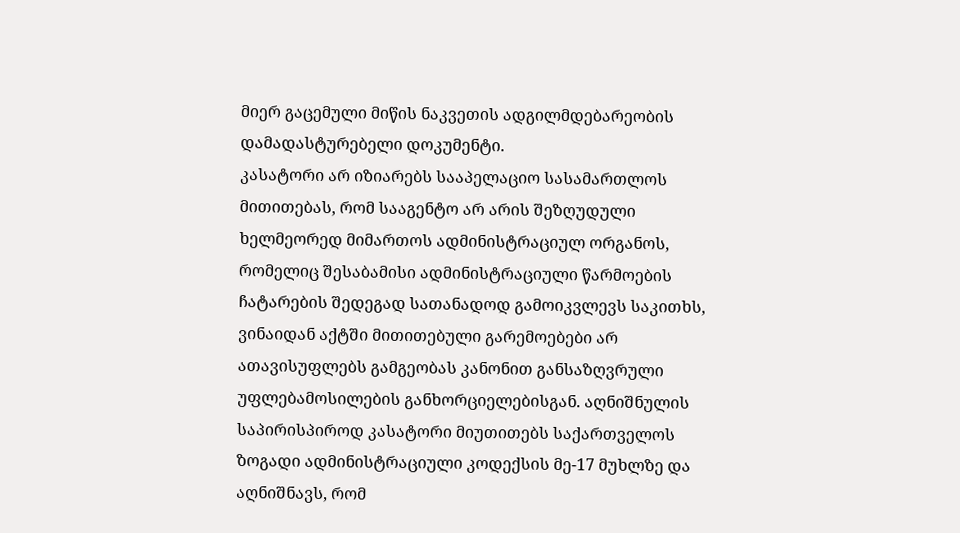მიერ გაცემული მიწის ნაკვეთის ადგილმდებარეობის დამადასტურებელი დოკუმენტი.
კასატორი არ იზიარებს სააპელაციო სასამართლოს მითითებას, რომ სააგენტო არ არის შეზღუდული ხელმეორედ მიმართოს ადმინისტრაციულ ორგანოს, რომელიც შესაბამისი ადმინისტრაციული წარმოების ჩატარების შედეგად სათანადოდ გამოიკვლევს საკითხს, ვინაიდან აქტში მითითებული გარემოებები არ ათავისუფლებს გამგეობას კანონით განსაზღვრული უფლებამოსილების განხორციელებისგან. აღნიშნულის საპირისპიროდ კასატორი მიუთითებს საქართველოს ზოგადი ადმინისტრაციული კოდექსის მე-17 მუხლზე და აღნიშნავს, რომ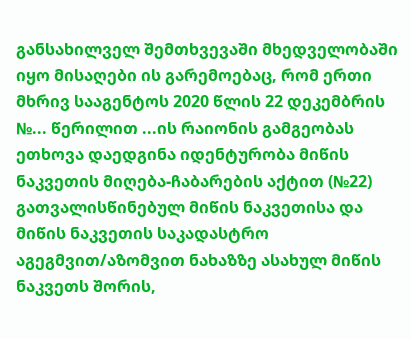განსახილველ შემთხვევაში მხედველობაში იყო მისაღები ის გარემოებაც, რომ ერთი მხრივ სააგენტოს 2020 წლის 22 დეკემბრის №... წერილით ...ის რაიონის გამგეობას ეთხოვა დაედგინა იდენტურობა მიწის ნაკვეთის მიღება-ჩაბარების აქტით (№22) გათვალისწინებულ მიწის ნაკვეთისა და მიწის ნაკვეთის საკადასტრო აგეგმვით/აზომვით ნახაზზე ასახულ მიწის ნაკვეთს შორის,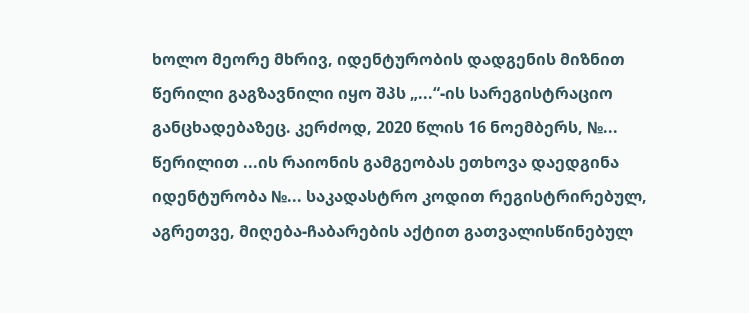ხოლო მეორე მხრივ, იდენტურობის დადგენის მიზნით წერილი გაგზავნილი იყო შპს „...“-ის სარეგისტრაციო განცხადებაზეც. კერძოდ, 2020 წლის 16 ნოემბერს, №... წერილით ...ის რაიონის გამგეობას ეთხოვა დაედგინა იდენტურობა №... საკადასტრო კოდით რეგისტრირებულ, აგრეთვე, მიღება-ჩაბარების აქტით გათვალისწინებულ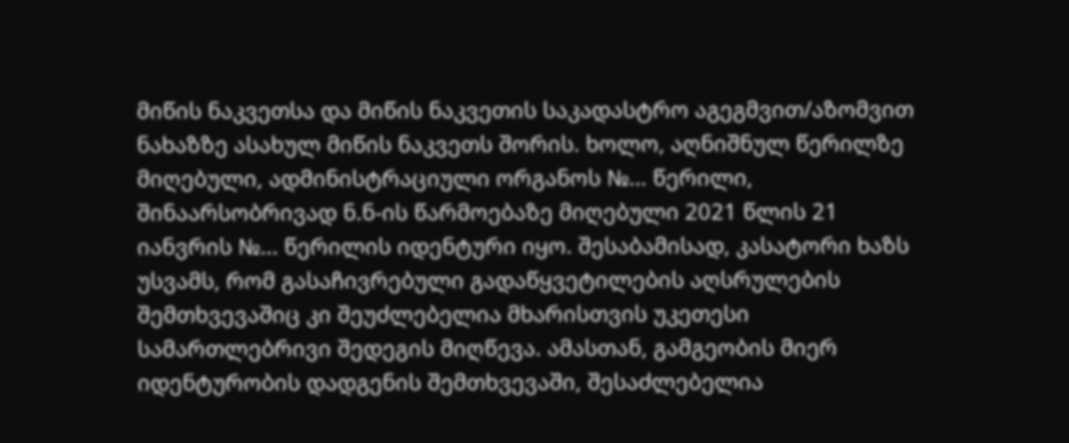მიწის ნაკვეთსა და მიწის ნაკვეთის საკადასტრო აგეგმვით/აზომვით ნახაზზე ასახულ მიწის ნაკვეთს შორის. ხოლო, აღნიშნულ წერილზე მიღებული, ადმინისტრაციული ორგანოს №... წერილი, შინაარსობრივად ნ.ნ-ის წარმოებაზე მიღებული 2021 წლის 21 იანვრის №... წერილის იდენტური იყო. შესაბამისად, კასატორი ხაზს უსვამს, რომ გასაჩივრებული გადაწყვეტილების აღსრულების შემთხვევაშიც კი შეუძლებელია მხარისთვის უკეთესი სამართლებრივი შედეგის მიღწევა. ამასთან, გამგეობის მიერ იდენტურობის დადგენის შემთხვევაში, შესაძლებელია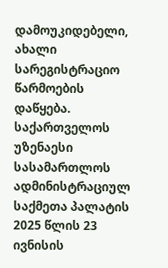დამოუკიდებელი, ახალი სარეგისტრაციო წარმოების დაწყება.
საქართველოს უზენაესი სასამართლოს ადმინისტრაციულ საქმეთა პალატის 2025 წლის 23 ივნისის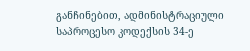განჩინებით, ადმინისტრაციული საპროცესო კოდექსის 34-ე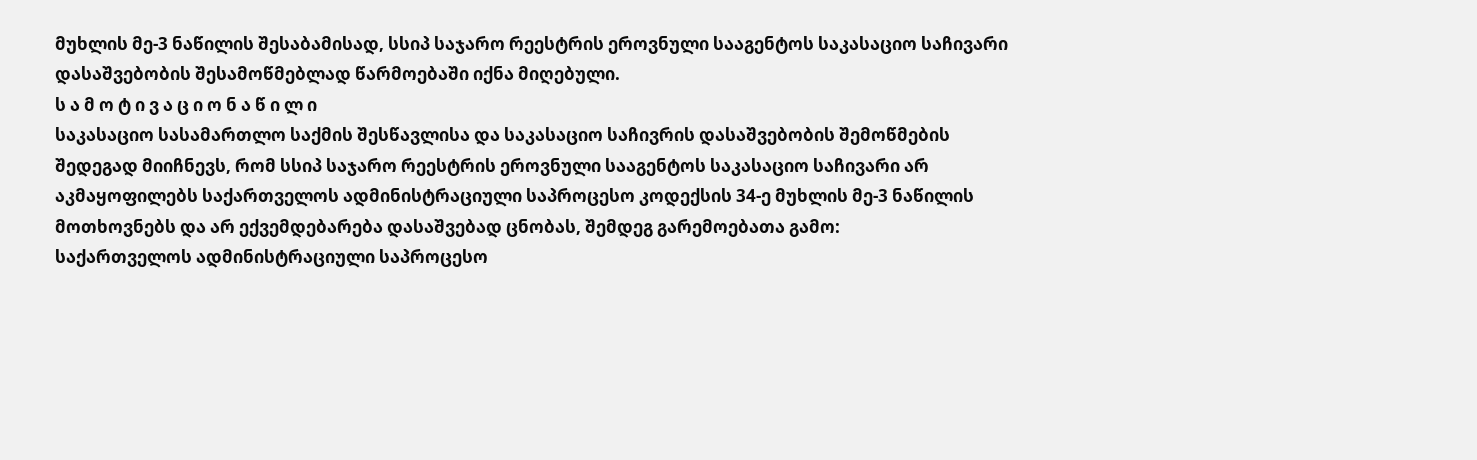მუხლის მე-3 ნაწილის შესაბამისად, სსიპ საჯარო რეესტრის ეროვნული სააგენტოს საკასაციო საჩივარი დასაშვებობის შესამოწმებლად წარმოებაში იქნა მიღებული.
ს ა მ ო ტ ი ვ ა ც ი ო ნ ა წ ი ლ ი
საკასაციო სასამართლო საქმის შესწავლისა და საკასაციო საჩივრის დასაშვებობის შემოწმების შედეგად მიიჩნევს, რომ სსიპ საჯარო რეესტრის ეროვნული სააგენტოს საკასაციო საჩივარი არ აკმაყოფილებს საქართველოს ადმინისტრაციული საპროცესო კოდექსის 34-ე მუხლის მე-3 ნაწილის მოთხოვნებს და არ ექვემდებარება დასაშვებად ცნობას, შემდეგ გარემოებათა გამო:
საქართველოს ადმინისტრაციული საპროცესო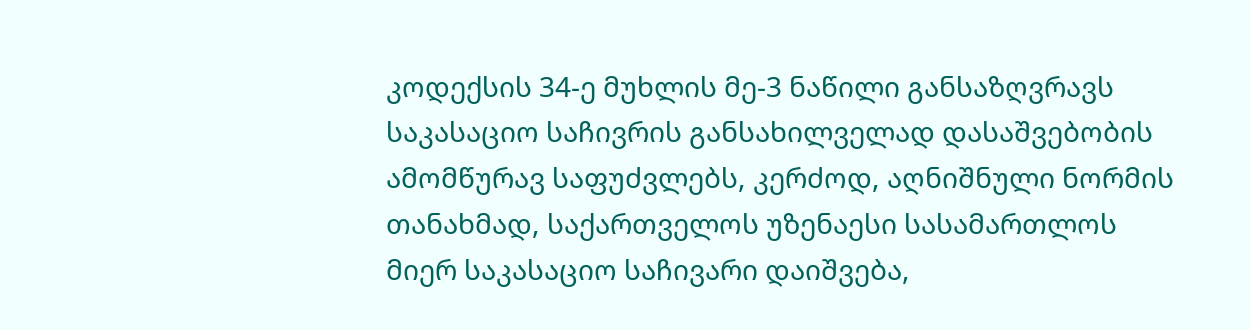კოდექსის 34-ე მუხლის მე-3 ნაწილი განსაზღვრავს საკასაციო საჩივრის განსახილველად დასაშვებობის ამომწურავ საფუძვლებს, კერძოდ, აღნიშნული ნორმის თანახმად, საქართველოს უზენაესი სასამართლოს მიერ საკასაციო საჩივარი დაიშვება,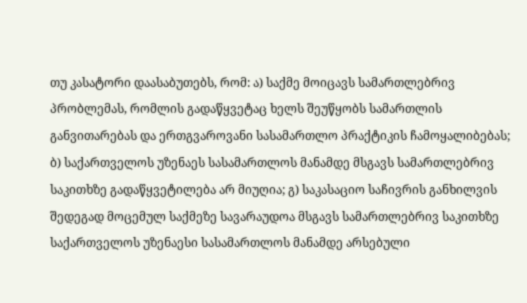თუ კასატორი დაასაბუთებს, რომ: ა) საქმე მოიცავს სამართლებრივ პრობლემას, რომლის გადაწყვეტაც ხელს შეუწყობს სამართლის განვითარებას და ერთგვაროვანი სასამართლო პრაქტიკის ჩამოყალიბებას; ბ) საქართველოს უზენაეს სასამართლოს მანამდე მსგავს სამართლებრივ საკითხზე გადაწყვეტილება არ მიუღია; გ) საკასაციო საჩივრის განხილვის შედეგად მოცემულ საქმეზე სავარაუდოა მსგავს სამართლებრივ საკითხზე საქართველოს უზენაესი სასამართლოს მანამდე არსებული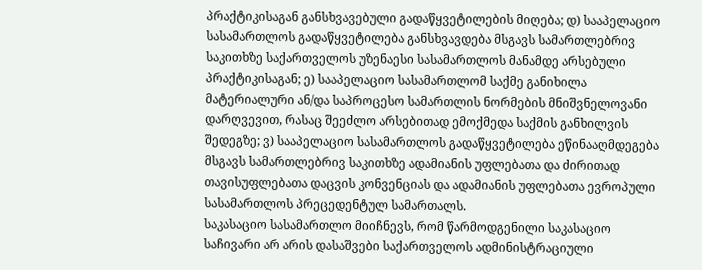პრაქტიკისაგან განსხვავებული გადაწყვეტილების მიღება; დ) სააპელაციო სასამართლოს გადაწყვეტილება განსხვავდება მსგავს სამართლებრივ საკითხზე საქართველოს უზენაესი სასამართლოს მანამდე არსებული პრაქტიკისაგან; ე) სააპელაციო სასამართლომ საქმე განიხილა მატერიალური ან/და საპროცესო სამართლის ნორმების მნიშვნელოვანი დარღვევით, რასაც შეეძლო არსებითად ემოქმედა საქმის განხილვის შედეგზე; ვ) სააპელაციო სასამართლოს გადაწყვეტილება ეწინააღმდეგება მსგავს სამართლებრივ საკითხზე ადამიანის უფლებათა და ძირითად თავისუფლებათა დაცვის კონვენციას და ადამიანის უფლებათა ევროპული სასამართლოს პრეცედენტულ სამართალს.
საკასაციო სასამართლო მიიჩნევს, რომ წარმოდგენილი საკასაციო საჩივარი არ არის დასაშვები საქართველოს ადმინისტრაციული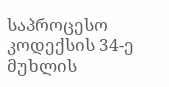საპროცესო კოდექსის 34-ე მუხლის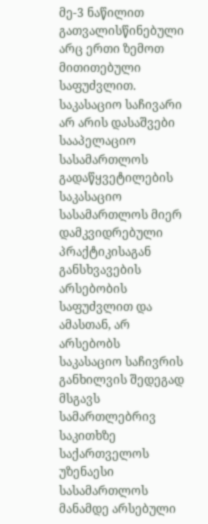მე-3 ნაწილით გათვალისწინებული არც ერთი ზემოთ მითითებული საფუძვლით.
საკასაციო საჩივარი არ არის დასაშვები სააპელაციო სასამართლოს გადაწყვეტილების საკასაციო სასამართლოს მიერ დამკვიდრებული პრაქტიკისაგან განსხვავების არსებობის საფუძვლით და ამასთან, არ არსებობს საკასაციო საჩივრის განხილვის შედეგად მსგავს სამართლებრივ საკითხზე საქართველოს უზენაესი სასამართლოს მანამდე არსებული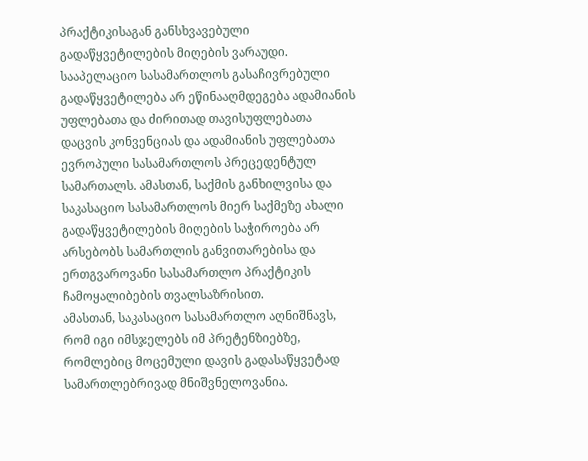პრაქტიკისაგან განსხვავებული გადაწყვეტილების მიღების ვარაუდი. სააპელაციო სასამართლოს გასაჩივრებული გადაწყვეტილება არ ეწინააღმდეგება ადამიანის უფლებათა და ძირითად თავისუფლებათა დაცვის კონვენციას და ადამიანის უფლებათა ევროპული სასამართლოს პრეცედენტულ სამართალს. ამასთან, საქმის განხილვისა და საკასაციო სასამართლოს მიერ საქმეზე ახალი გადაწყვეტილების მიღების საჭიროება არ არსებობს სამართლის განვითარებისა და ერთგვაროვანი სასამართლო პრაქტიკის ჩამოყალიბების თვალსაზრისით.
ამასთან, საკასაციო სასამართლო აღნიშნავს, რომ იგი იმსჯელებს იმ პრეტენზიებზე, რომლებიც მოცემული დავის გადასაწყვეტად სამართლებრივად მნიშვნელოვანია.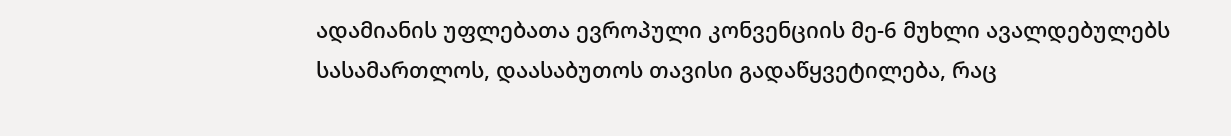ადამიანის უფლებათა ევროპული კონვენციის მე-6 მუხლი ავალდებულებს სასამართლოს, დაასაბუთოს თავისი გადაწყვეტილება, რაც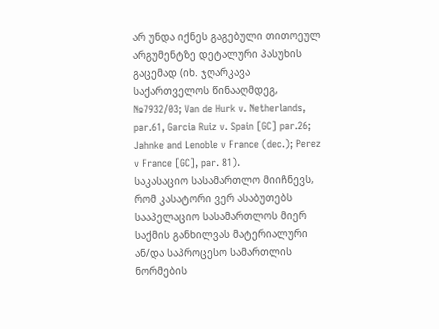არ უნდა იქნეს გაგებული თითოეულ არგუმენტზე დეტალური პასუხის გაცემად (იხ. ჯღარკავა საქართველოს წინააღმდეგ, №7932/03; Van de Hurk v. Netherlands, par.61, Garcia Ruiz v. Spain [GC] par.26; Jahnke and Lenoble v France (dec.); Perez v France [GC], par. 81).
საკასაციო სასამართლო მიიჩნევს, რომ კასატორი ვერ ასაბუთებს სააპელაციო სასამართლოს მიერ საქმის განხილვას მატერიალური ან/და საპროცესო სამართლის ნორმების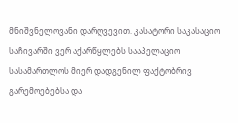მნიშვნელოვანი დარღვევით. კასატორი საკასაციო საჩივარში ვერ აქარწყლებს სააპელაციო სასამართლოს მიერ დადგენილ ფაქტობრივ გარემოებებსა და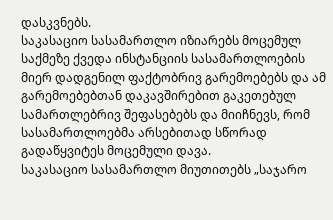დასკვნებს.
საკასაციო სასამართლო იზიარებს მოცემულ საქმეზე ქვედა ინსტანციის სასამართლოების მიერ დადგენილ ფაქტობრივ გარემოებებს და ამ გარემოებებთან დაკავშირებით გაკეთებულ სამართლებრივ შეფასებებს და მიიჩნევს, რომ სასამართლოებმა არსებითად სწორად გადაწყვიტეს მოცემული დავა.
საკასაციო სასამართლო მიუთითებს „საჯარო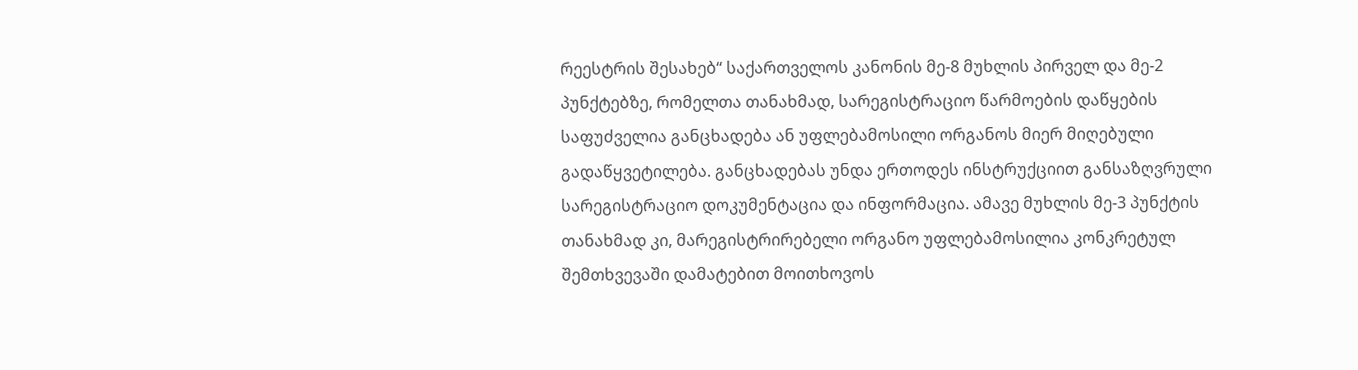რეესტრის შესახებ“ საქართველოს კანონის მე-8 მუხლის პირველ და მე-2 პუნქტებზე, რომელთა თანახმად, სარეგისტრაციო წარმოების დაწყების საფუძველია განცხადება ან უფლებამოსილი ორგანოს მიერ მიღებული გადაწყვეტილება. განცხადებას უნდა ერთოდეს ინსტრუქციით განსაზღვრული სარეგისტრაციო დოკუმენტაცია და ინფორმაცია. ამავე მუხლის მე-3 პუნქტის თანახმად კი, მარეგისტრირებელი ორგანო უფლებამოსილია კონკრეტულ შემთხვევაში დამატებით მოითხოვოს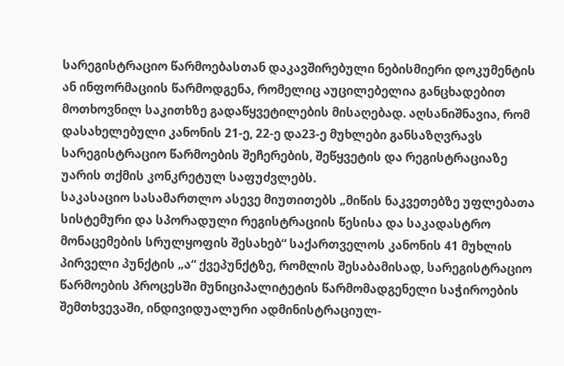სარეგისტრაციო წარმოებასთან დაკავშირებული ნებისმიერი დოკუმენტის ან ინფორმაციის წარმოდგენა, რომელიც აუცილებელია განცხადებით მოთხოვნილ საკითხზე გადაწყვეტილების მისაღებად. აღსანიშნავია, რომ დასახელებული კანონის 21-ე, 22-ე და23-ე მუხლები განსაზღვრავს სარეგისტრაციო წარმოების შეჩერების, შეწყვეტის და რეგისტრაციაზე უარის თქმის კონკრეტულ საფუძვლებს.
საკასაციო სასამართლო ასევე მიუთითებს „მიწის ნაკვეთებზე უფლებათა სისტემური და სპორადული რეგისტრაციის წესისა და საკადასტრო მონაცემების სრულყოფის შესახებ“ საქართველოს კანონის 41 მუხლის პირველი პუნქტის „ა“ ქვეპუნქტზე, რომლის შესაბამისად, სარეგისტრაციო წარმოების პროცესში მუნიციპალიტეტის წარმომადგენელი საჭიროების შემთხვევაში, ინდივიდუალური ადმინისტრაციულ-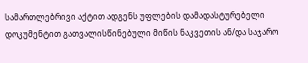სამართლებრივი აქტით ადგენს უფლების დამადასტურებელი დოკუმენტით გათვალისწინებული მიწის ნაკვეთის ან/და საჯარო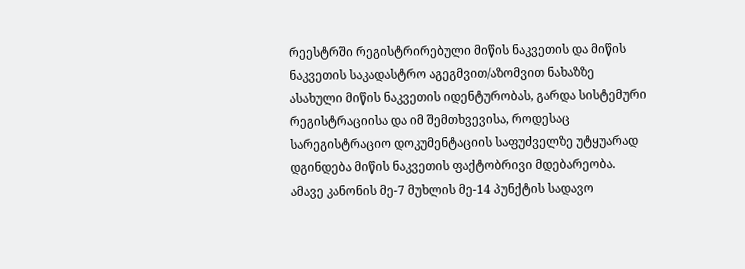რეესტრში რეგისტრირებული მიწის ნაკვეთის და მიწის ნაკვეთის საკადასტრო აგეგმვით/აზომვით ნახაზზე ასახული მიწის ნაკვეთის იდენტურობას, გარდა სისტემური რეგისტრაციისა და იმ შემთხვევისა, როდესაც სარეგისტრაციო დოკუმენტაციის საფუძველზე უტყუარად დგინდება მიწის ნაკვეთის ფაქტობრივი მდებარეობა. ამავე კანონის მე-7 მუხლის მე-14 პუნქტის სადავო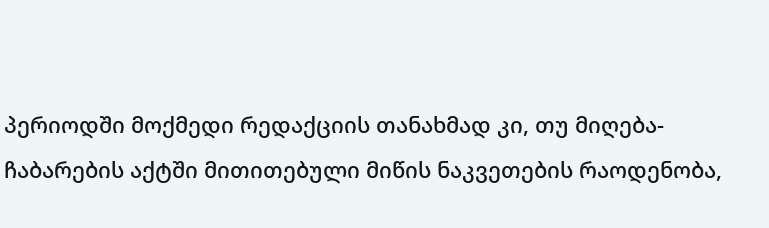პერიოდში მოქმედი რედაქციის თანახმად კი, თუ მიღება-ჩაბარების აქტში მითითებული მიწის ნაკვეთების რაოდენობა,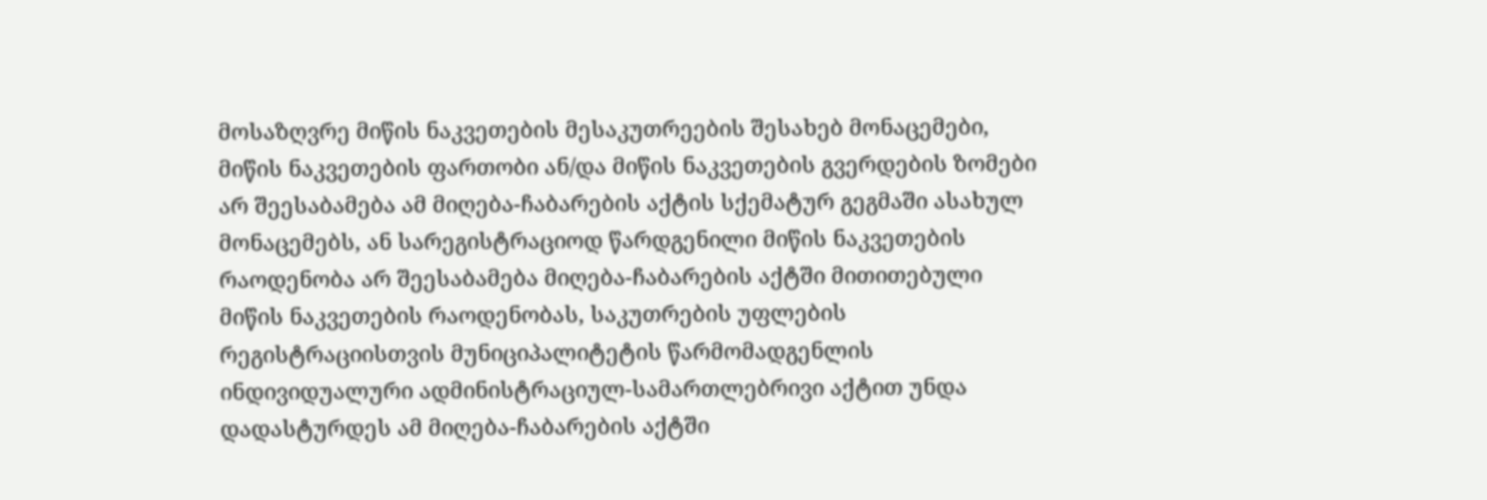მოსაზღვრე მიწის ნაკვეთების მესაკუთრეების შესახებ მონაცემები, მიწის ნაკვეთების ფართობი ან/და მიწის ნაკვეთების გვერდების ზომები არ შეესაბამება ამ მიღება-ჩაბარების აქტის სქემატურ გეგმაში ასახულ მონაცემებს, ან სარეგისტრაციოდ წარდგენილი მიწის ნაკვეთების რაოდენობა არ შეესაბამება მიღება-ჩაბარების აქტში მითითებული მიწის ნაკვეთების რაოდენობას, საკუთრების უფლების რეგისტრაციისთვის მუნიციპალიტეტის წარმომადგენლის ინდივიდუალური ადმინისტრაციულ-სამართლებრივი აქტით უნდა დადასტურდეს ამ მიღება-ჩაბარების აქტში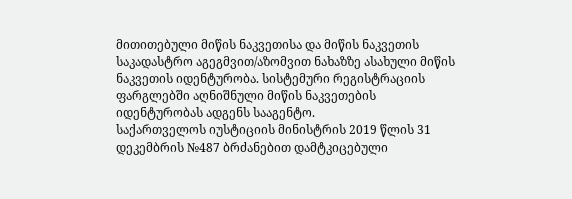მითითებული მიწის ნაკვეთისა და მიწის ნაკვეთის საკადასტრო აგეგმვით/აზომვით ნახაზზე ასახული მიწის ნაკვეთის იდენტურობა. სისტემური რეგისტრაციის ფარგლებში აღნიშნული მიწის ნაკვეთების იდენტურობას ადგენს სააგენტო.
საქართველოს იუსტიციის მინისტრის 2019 წლის 31 დეკემბრის №487 ბრძანებით დამტკიცებული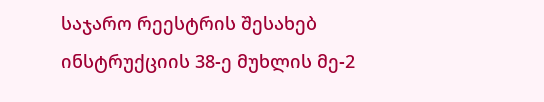საჯარო რეესტრის შესახებ ინსტრუქციის 38-ე მუხლის მე-2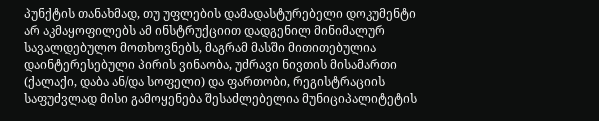პუნქტის თანახმად, თუ უფლების დამადასტურებელი დოკუმენტი არ აკმაყოფილებს ამ ინსტრუქციით დადგენილ მინიმალურ სავალდებულო მოთხოვნებს, მაგრამ მასში მითითებულია დაინტერესებული პირის ვინაობა, უძრავი ნივთის მისამართი (ქალაქი, დაბა ან/და სოფელი) და ფართობი, რეგისტრაციის საფუძვლად მისი გამოყენება შესაძლებელია მუნიციპალიტეტის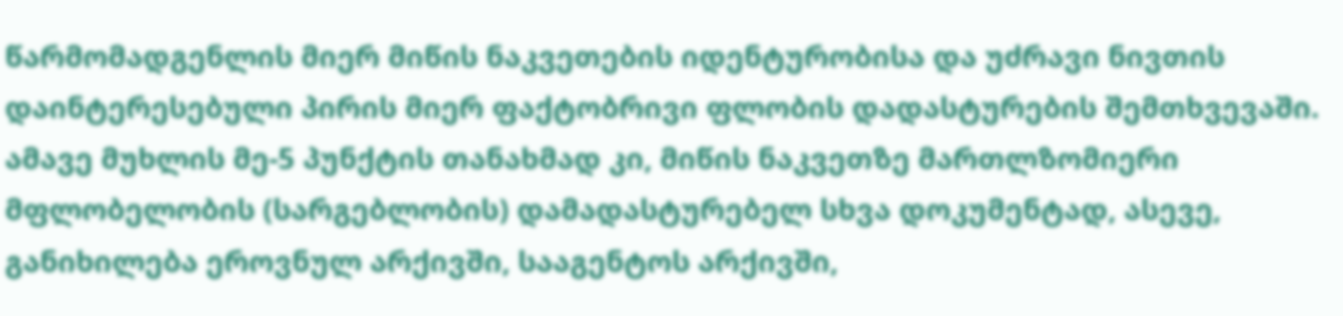წარმომადგენლის მიერ მიწის ნაკვეთების იდენტურობისა და უძრავი ნივთის დაინტერესებული პირის მიერ ფაქტობრივი ფლობის დადასტურების შემთხვევაში. ამავე მუხლის მე-5 პუნქტის თანახმად კი, მიწის ნაკვეთზე მართლზომიერი მფლობელობის (სარგებლობის) დამადასტურებელ სხვა დოკუმენტად, ასევე, განიხილება ეროვნულ არქივში, სააგენტოს არქივში,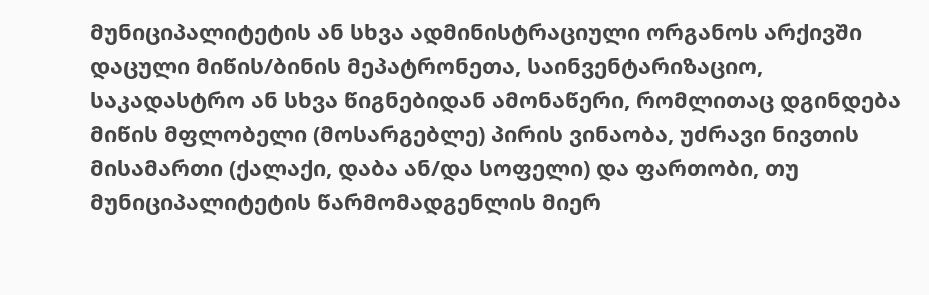მუნიციპალიტეტის ან სხვა ადმინისტრაციული ორგანოს არქივში დაცული მიწის/ბინის მეპატრონეთა, საინვენტარიზაციო, საკადასტრო ან სხვა წიგნებიდან ამონაწერი, რომლითაც დგინდება მიწის მფლობელი (მოსარგებლე) პირის ვინაობა, უძრავი ნივთის მისამართი (ქალაქი, დაბა ან/და სოფელი) და ფართობი, თუ მუნიციპალიტეტის წარმომადგენლის მიერ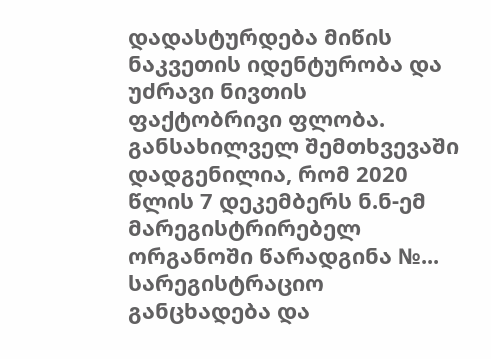დადასტურდება მიწის ნაკვეთის იდენტურობა და უძრავი ნივთის ფაქტობრივი ფლობა.
განსახილველ შემთხვევაში დადგენილია, რომ 2020 წლის 7 დეკემბერს ნ.ნ-ემ მარეგისტრირებელ ორგანოში წარადგინა №... სარეგისტრაციო განცხადება და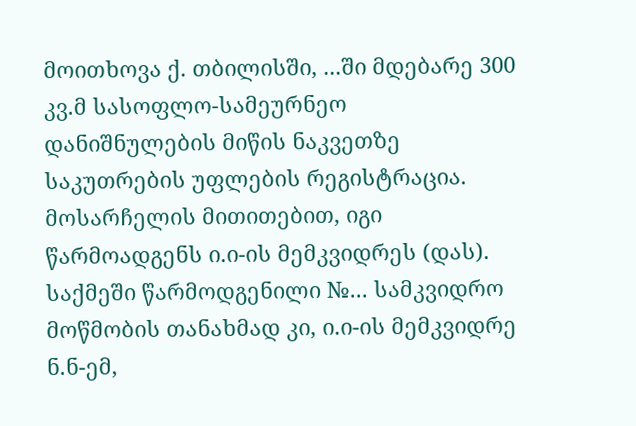მოითხოვა ქ. თბილისში, ...ში მდებარე 300 კვ.მ სასოფლო-სამეურნეო დანიშნულების მიწის ნაკვეთზე საკუთრების უფლების რეგისტრაცია. მოსარჩელის მითითებით, იგი წარმოადგენს ი.ი-ის მემკვიდრეს (დას). საქმეში წარმოდგენილი №... სამკვიდრო მოწმობის თანახმად კი, ი.ი-ის მემკვიდრე ნ.ნ-ემ,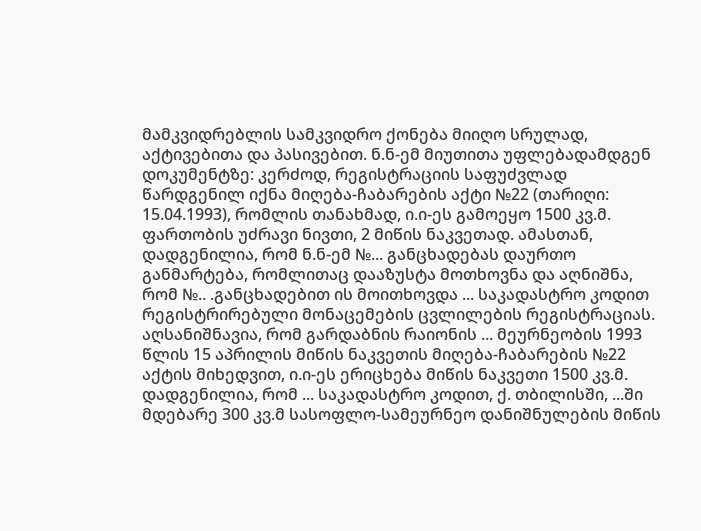მამკვიდრებლის სამკვიდრო ქონება მიიღო სრულად, აქტივებითა და პასივებით. ნ.ნ-ემ მიუთითა უფლებადამდგენ დოკუმენტზე: კერძოდ, რეგისტრაციის საფუძვლად წარდგენილ იქნა მიღება-ჩაბარების აქტი №22 (თარიღი: 15.04.1993), რომლის თანახმად, ი.ი-ეს გამოეყო 1500 კვ.მ. ფართობის უძრავი ნივთი, 2 მიწის ნაკვეთად. ამასთან, დადგენილია, რომ ნ.ნ-ემ №... განცხადებას დაურთო განმარტება, რომლითაც დააზუსტა მოთხოვნა და აღნიშნა, რომ №.. .განცხადებით ის მოითხოვდა ... საკადასტრო კოდით რეგისტრირებული მონაცემების ცვლილების რეგისტრაციას.
აღსანიშნავია, რომ გარდაბნის რაიონის ... მეურნეობის 1993 წლის 15 აპრილის მიწის ნაკვეთის მიღება-ჩაბარების №22 აქტის მიხედვით, ი.ი-ეს ერიცხება მიწის ნაკვეთი 1500 კვ.მ. დადგენილია, რომ ... საკადასტრო კოდით, ქ. თბილისში, ...ში მდებარე 300 კვ.მ სასოფლო-სამეურნეო დანიშნულების მიწის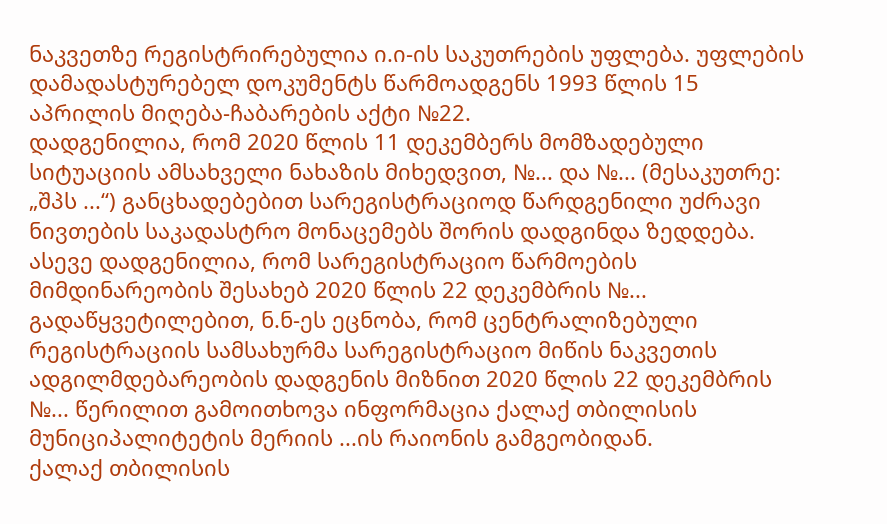ნაკვეთზე რეგისტრირებულია ი.ი-ის საკუთრების უფლება. უფლების დამადასტურებელ დოკუმენტს წარმოადგენს 1993 წლის 15 აპრილის მიღება-ჩაბარების აქტი №22.
დადგენილია, რომ 2020 წლის 11 დეკემბერს მომზადებული სიტუაციის ამსახველი ნახაზის მიხედვით, №... და №... (მესაკუთრე: „შპს ...“) განცხადებებით სარეგისტრაციოდ წარდგენილი უძრავი ნივთების საკადასტრო მონაცემებს შორის დადგინდა ზედდება. ასევე დადგენილია, რომ სარეგისტრაციო წარმოების მიმდინარეობის შესახებ 2020 წლის 22 დეკემბრის №... გადაწყვეტილებით, ნ.ნ-ეს ეცნობა, რომ ცენტრალიზებული რეგისტრაციის სამსახურმა სარეგისტრაციო მიწის ნაკვეთის ადგილმდებარეობის დადგენის მიზნით 2020 წლის 22 დეკემბრის №... წერილით გამოითხოვა ინფორმაცია ქალაქ თბილისის მუნიციპალიტეტის მერიის ...ის რაიონის გამგეობიდან.
ქალაქ თბილისის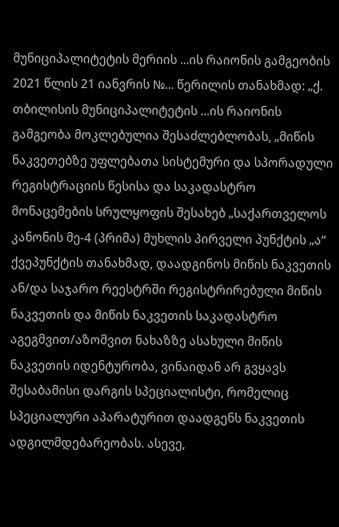მუნიციპალიტეტის მერიის ...ის რაიონის გამგეობის 2021 წლის 21 იანვრის №... წერილის თანახმად: „ქ. თბილისის მუნიციპალიტეტის ...ის რაიონის გამგეობა მოკლებულია შესაძლებლობას, „მიწის ნაკვეთებზე უფლებათა სისტემური და სპორადული რეგისტრაციის წესისა და საკადასტრო მონაცემების სრულყოფის შესახებ „საქართველოს კანონის მე-4 (პრიმა) მუხლის პირველი პუნქტის „ა“ ქვეპუნქტის თანახმად, დაადგინოს მიწის ნაკვეთის ან/და საჯარო რეესტრში რეგისტრირებული მიწის ნაკვეთის და მიწის ნაკვეთის საკადასტრო აგეგმვით/აზომვით ნახაზზე ასახული მიწის ნაკვეთის იდენტურობა, ვინაიდან არ გვყავს შესაბამისი დარგის სპეციალისტი, რომელიც სპეციალური აპარატურით დაადგენს ნაკვეთის ადგილმდებარეობას. ასევე,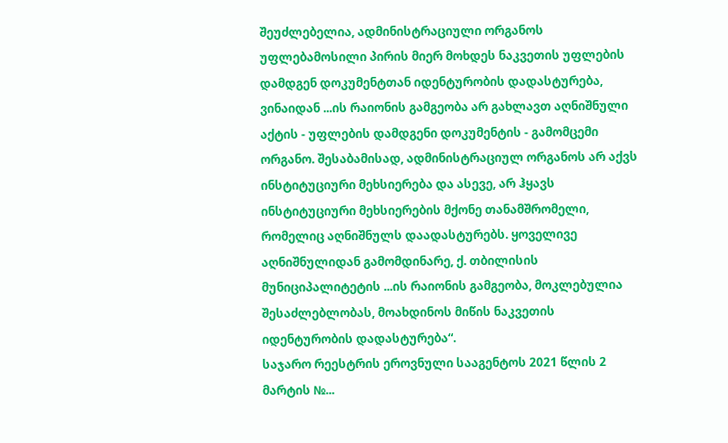შეუძლებელია, ადმინისტრაციული ორგანოს უფლებამოსილი პირის მიერ მოხდეს ნაკვეთის უფლების დამდგენ დოკუმენტთან იდენტურობის დადასტურება, ვინაიდან ...ის რაიონის გამგეობა არ გახლავთ აღნიშნული აქტის - უფლების დამდგენი დოკუმენტის - გამომცემი ორგანო. შესაბამისად, ადმინისტრაციულ ორგანოს არ აქვს ინსტიტუციური მეხსიერება და ასევე, არ ჰყავს ინსტიტუციური მეხსიერების მქონე თანამშრომელი, რომელიც აღნიშნულს დაადასტურებს. ყოველივე აღნიშნულიდან გამომდინარე, ქ. თბილისის მუნიციპალიტეტის ...ის რაიონის გამგეობა, მოკლებულია შესაძლებლობას, მოახდინოს მიწის ნაკვეთის იდენტურობის დადასტურება“.
საჯარო რეესტრის ეროვნული სააგენტოს 2021 წლის 2 მარტის №...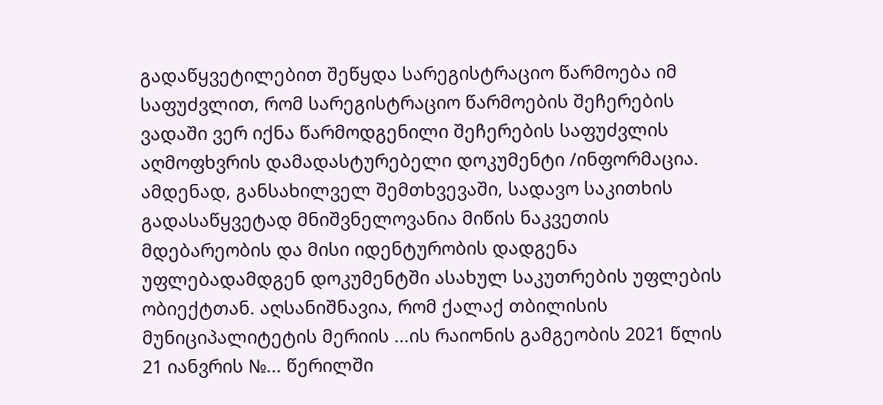გადაწყვეტილებით შეწყდა სარეგისტრაციო წარმოება იმ საფუძვლით, რომ სარეგისტრაციო წარმოების შეჩერების ვადაში ვერ იქნა წარმოდგენილი შეჩერების საფუძვლის აღმოფხვრის დამადასტურებელი დოკუმენტი /ინფორმაცია.
ამდენად, განსახილველ შემთხვევაში, სადავო საკითხის გადასაწყვეტად მნიშვნელოვანია მიწის ნაკვეთის მდებარეობის და მისი იდენტურობის დადგენა უფლებადამდგენ დოკუმენტში ასახულ საკუთრების უფლების ობიექტთან. აღსანიშნავია, რომ ქალაქ თბილისის მუნიციპალიტეტის მერიის ...ის რაიონის გამგეობის 2021 წლის 21 იანვრის №... წერილში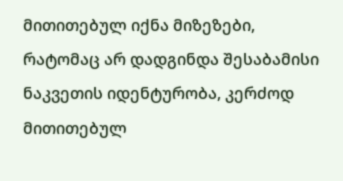მითითებულ იქნა მიზეზები, რატომაც არ დადგინდა შესაბამისი ნაკვეთის იდენტურობა, კერძოდ მითითებულ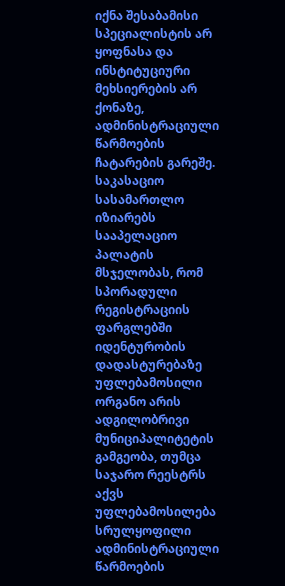იქნა შესაბამისი სპეციალისტის არ ყოფნასა და ინსტიტუციური მეხსიერების არ ქონაზე, ადმინისტრაციული წარმოების ჩატარების გარეშე.
საკასაციო სასამართლო იზიარებს სააპელაციო პალატის მსჯელობას, რომ სპორადული რეგისტრაციის ფარგლებში იდენტურობის დადასტურებაზე უფლებამოსილი ორგანო არის ადგილობრივი მუნიციპალიტეტის გამგეობა, თუმცა საჯარო რეესტრს აქვს უფლებამოსილება სრულყოფილი ადმინისტრაციული წარმოების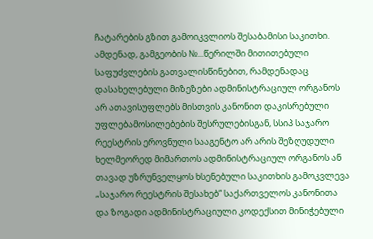ჩატარების გზით გამოიკვლიოს შესაბამისი საკითხი. ამდენად, გამგეობის №...წერილში მითითებული საფუძვლების გათვალისწინებით, რამდენადაც დასახელებული მიზეზები ადმინისტრაციულ ორგანოს არ ათავისუფლებს მისთვის კანონით დაკისრებული უფლებამოსილებების შესრულებისგან, სსიპ საჯარო რეესტრის ეროვნული სააგენტო არ არის შეზღუდული ხელმეორედ მიმართოს ადმინისტრაციულ ორგანოს ან თავად უზრუნველყოს ხსენებული საკითხის გამოკვლევა „საჯარო რეესტრის შესახებ“ საქართველოს კანონითა და ზოგადი ადმინისტრაციული კოდექსით მინიჭებული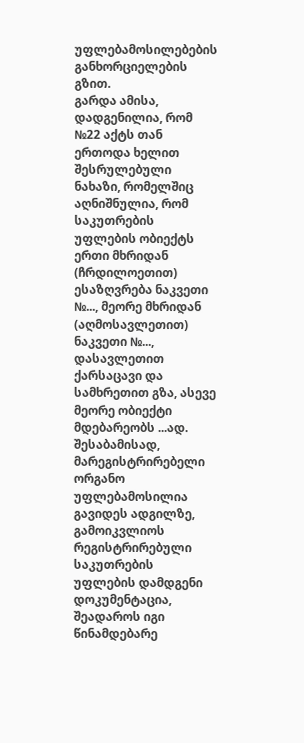უფლებამოსილებების განხორციელების გზით.
გარდა ამისა, დადგენილია, რომ №22 აქტს თან ერთოდა ხელით შესრულებული ნახაზი, რომელშიც აღნიშნულია, რომ საკუთრების უფლების ობიექტს ერთი მხრიდან (ჩრდილოეთით) ესაზღვრება ნაკვეთი №..., მეორე მხრიდან (აღმოსავლეთით) ნაკვეთი №..., დასავლეთით ქარსაცავი და სამხრეთით გზა, ასევე მეორე ობიექტი მდებარეობს ...ად. შესაბამისად, მარეგისტრირებელი ორგანო უფლებამოსილია გავიდეს ადგილზე, გამოიკვლიოს რეგისტრირებული საკუთრების უფლების დამდგენი დოკუმენტაცია, შეადაროს იგი წინამდებარე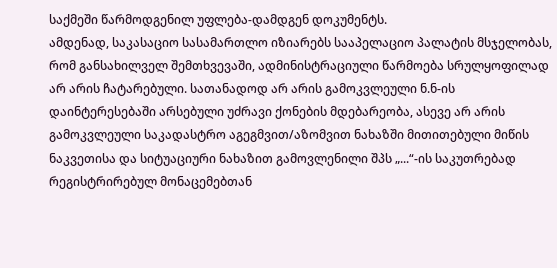საქმეში წარმოდგენილ უფლება-დამდგენ დოკუმენტს.
ამდენად, საკასაციო სასამართლო იზიარებს სააპელაციო პალატის მსჯელობას, რომ განსახილველ შემთხვევაში, ადმინისტრაციული წარმოება სრულყოფილად არ არის ჩატარებული. სათანადოდ არ არის გამოკვლეული ნ.ნ-ის დაინტერესებაში არსებული უძრავი ქონების მდებარეობა, ასევე არ არის გამოკვლეული საკადასტრო აგეგმვით/აზომვით ნახაზში მითითებული მიწის ნაკვეთისა და სიტუაციური ნახაზით გამოვლენილი შპს „...“-ის საკუთრებად რეგისტრირებულ მონაცემებთან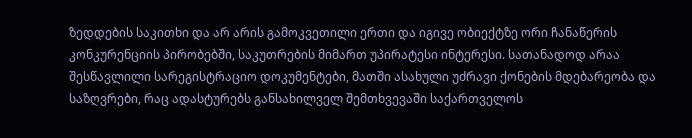ზედდების საკითხი და არ არის გამოკვეთილი ერთი და იგივე ობიექტზე ორი ჩანაწერის კონკურენციის პირობებში, საკუთრების მიმართ უპირატესი ინტერესი. სათანადოდ არაა შესწავლილი სარეგისტრაციო დოკუმენტები, მათში ასახული უძრავი ქონების მდებარეობა და საზღვრები, რაც ადასტურებს განსახილველ შემთხვევაში საქართველოს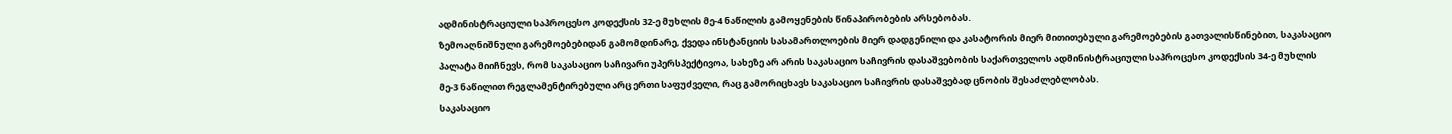ადმინისტრაციული საპროცესო კოდექსის 32-ე მუხლის მე-4 ნაწილის გამოყენების წინაპირობების არსებობას.
ზემოაღნიშნული გარემოებებიდან გამომდინარე, ქვედა ინსტანციის სასამართლოების მიერ დადგენილი და კასატორის მიერ მითითებული გარემოებების გათვალისწინებით, საკასაციო პალატა მიიჩნევს, რომ საკასაციო საჩივარი უპერსპექტივოა, სახეზე არ არის საკასაციო საჩივრის დასაშვებობის საქართველოს ადმინისტრაციული საპროცესო კოდექსის 34-ე მუხლის მე-3 ნაწილით რეგლამენტირებული არც ერთი საფუძველი, რაც გამორიცხავს საკასაციო საჩივრის დასაშვებად ცნობის შესაძლებლობას.
საკასაციო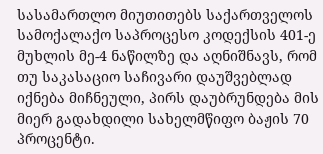სასამართლო მიუთითებს საქართველოს სამოქალაქო საპროცესო კოდექსის 401-ე მუხლის მე-4 ნაწილზე და აღნიშნავს, რომ თუ საკასაციო საჩივარი დაუშვებლად იქნება მიჩნეული, პირს დაუბრუნდება მის მიერ გადახდილი სახელმწიფო ბაჟის 70 პროცენტი.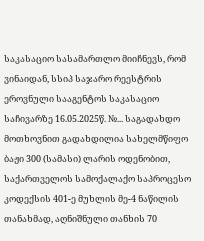საკასაციო სასამართლო მიიჩნევს, რომ ვინაიდან, სსიპ საჯარო რეესტრის ეროვნული სააგენტოს საკასაციო საჩივარზე 16.05.2025წ. №... საგადახდო მოთხოვნით გადახდილია სახელმწიფო ბაჟი 300 (სამასი) ლარის ოდენობით, საქართველოს სამოქალაქო საპროცესო კოდექსის 401-ე მუხლის მე-4 ნაწილის თანახმად, აღნიშნული თანხის 70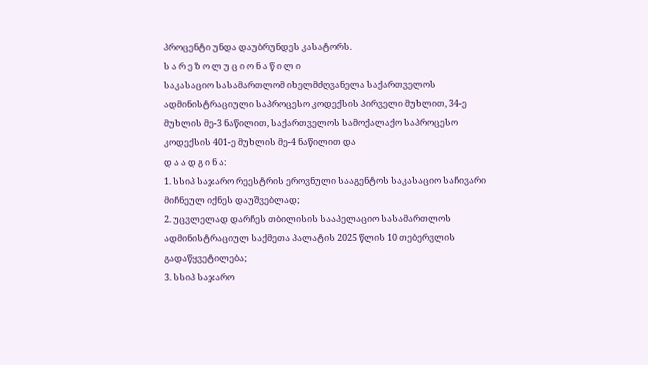პროცენტი უნდა დაუბრუნდეს კასატორს.
ს ა რ ე ზ ო ლ უ ც ი ო ნ ა წ ი ლ ი
საკასაციო სასამართლომ იხელმძღვანელა საქართველოს ადმინისტრაციული საპროცესო კოდექსის პირველი მუხლით, 34-ე მუხლის მე-3 ნაწილით, საქართველოს სამოქალაქო საპროცესო კოდექსის 401-ე მუხლის მე-4 ნაწილით და
დ ა ა დ გ ი ნ ა:
1. სსიპ საჯარო რეესტრის ეროვნული სააგენტოს საკასაციო საჩივარი მიჩნეულ იქნეს დაუშვებლად;
2. უცვლელად დარჩეს თბილისის სააპელაციო სასამართლოს ადმინისტრაციულ საქმეთა პალატის 2025 წლის 10 თებერვლის გადაწყვეტილება;
3. სსიპ საჯარო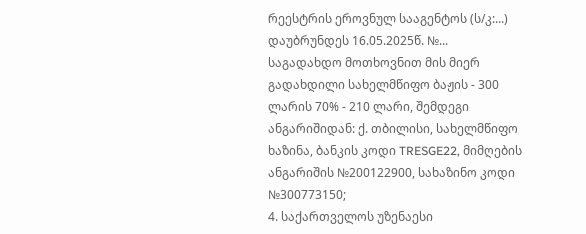რეესტრის ეროვნულ სააგენტოს (ს/კ:...) დაუბრუნდეს 16.05.2025წ. №... საგადახდო მოთხოვნით მის მიერ გადახდილი სახელმწიფო ბაჟის - 300 ლარის 70% - 210 ლარი, შემდეგი ანგარიშიდან: ქ. თბილისი, სახელმწიფო ხაზინა, ბანკის კოდი TRESGE22, მიმღების ანგარიშის №200122900, სახაზინო კოდი №300773150;
4. საქართველოს უზენაესი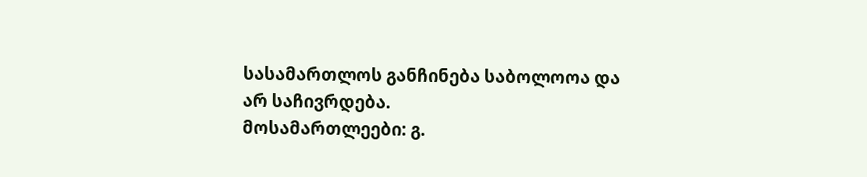სასამართლოს განჩინება საბოლოოა და არ საჩივრდება.
მოსამართლეები: გ.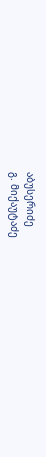აბუსერიძე
გ. მიქაუტაძე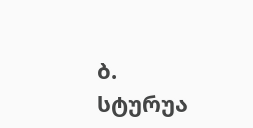ბ. სტურუა